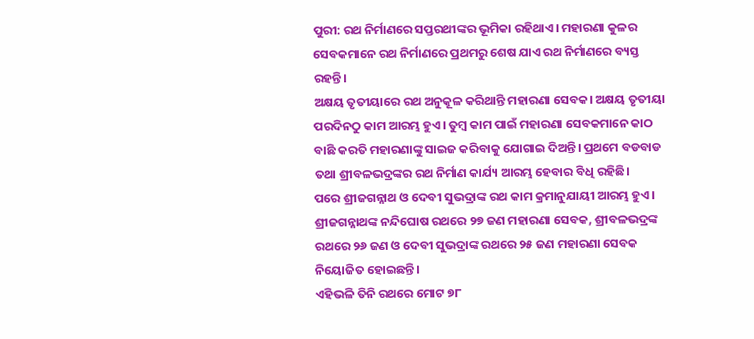ପୁରୀ: ରଥ ନିର୍ମାଣରେ ସପ୍ତରଥୀଙ୍କର ଭୂମିକା ରହିଥାଏ। ମହାରଣା କୁଳର ସେବକମାନେ ରଥ ନିର୍ମାଣରେ ପ୍ରଥମରୁ ଶେଷ ଯାଏ ରଥ ନିର୍ମାଣରେ ବ୍ୟସ୍ତ ରହନ୍ତି।
ଅକ୍ଷୟ ତୃତୀୟାରେ ରଥ ଅନୁକୂଳ କରିଥାନ୍ତି ମହାରଣା ସେବକ। ଅକ୍ଷୟ ତୃତୀୟା ପରଦିନଠୁ କାମ ଆରମ୍ଭ ହୁଏ। ତୁମ୍ବ କାମ ପାଇଁ ମହାରଣା ସେବକମାନେ କାଠ ବାଛି କରତି ମହାରଣାଙ୍କୁ ସାଇଜ କରିବାକୁ ଯୋଗାଇ ଦିଅନ୍ତି। ପ୍ରଥମେ ବଡବାଡ ତଥା ଶ୍ରୀବଳଭଦ୍ରଙ୍କର ରଥ ନିର୍ମାଣ କାର୍ଯ୍ୟ ଆରମ୍ଭ ହେବାର ବିଧି ରହିଛି।
ପରେ ଶ୍ରୀଜଗନ୍ନାଥ ଓ ଦେବୀ ସୁଭଦ୍ରାଙ୍କ ରଥ କାମ କ୍ରମାନୁଯାୟୀ ଆରମ୍ଭ ହୁଏ। ଶ୍ରୀଜଗନ୍ନାଥଙ୍କ ନନ୍ଦିଘୋଷ ରଥରେ ୨୭ ଜଣ ମହାରଣା ସେବକ, ଶ୍ରୀବଳଭଦ୍ରଙ୍କ ରଥରେ ୨୬ ଜଣ ଓ ଦେବୀ ସୁଭଦ୍ରାଙ୍କ ରଥରେ ୨୫ ଜଣ ମହାରଣା ସେବକ ନିୟୋଜିତ ହୋଇଛନ୍ତି।
ଏହିଭଳି ତିନି ରଥରେ ମୋଟ ୭୮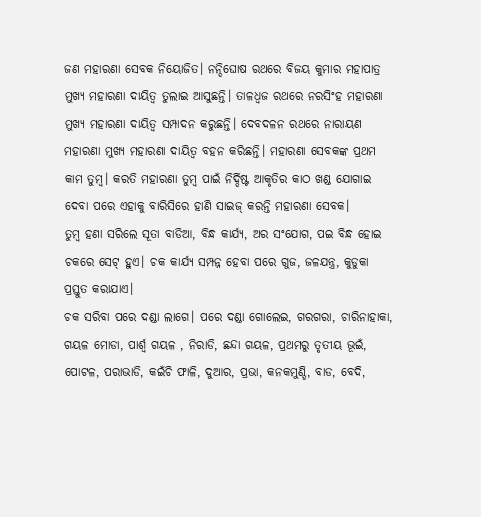ଜଣ ମହାରଣା ସେବକ ନିୟୋଜିତ। ନନ୍ଦିଘୋଷ ରଥରେ ବିଜୟ କୁମାର ମହାପାତ୍ର ମୁଖ୍ୟ ମହାରଣା ଦାୟିତ୍ୱ ତୁଲାଇ ଆସୁଛନ୍ତି। ତାଳଧ୍ୱଜ ରଥରେ ନରସିଂହ ମହାରଣା ମୁଖ୍ୟ ମହାରଣା ଦାୟିତ୍ୱ ସମ୍ପାଦନ କରୁଛନ୍ତି। ଦେବଦଳନ ରଥରେ ନାରାୟଣ ମହାରଣା ମୁଖ୍ୟ ମହାରଣା ଦାୟିତ୍ୱ ବହନ କରିଛନ୍ତି। ମହାରଣା ସେବକଙ୍କ ପ୍ରଥମ କାମ ତୁମ୍ବ। କରତି ମହାରଣା ତୁମ୍ବ ପାଇଁ ନିର୍ଦ୍ଦିଷ୍ଟ ଆକୃତିର କାଠ ଖଣ୍ଡ ଯୋଗାଇ ଦେବା ପରେ ଏହାକୁ ବାରିସିରେ ହାଣି ସାଇଜ୍ କରନ୍ତି ମହାରଣା ସେବକ।
ତୁମ୍ବ ହଣା ସରିଲେ ସୂତା ବାଡିଆ, ବିନ୍ଧ କାର୍ଯ୍ୟ, ଅର ସଂଯୋଗ, ପଇ ବିନ୍ଧ ହୋଇ ଚକରେ ସେଟ୍ ହୁଏ। ଚକ କାର୍ଯ୍ୟ ସମ୍ପନ୍ନ ହେବା ପରେ ଗୁଜ, ଜଳଯନ୍ତ୍ର, କୁଡୁକା ପ୍ରସ୍ତୁତ କରାଯାଏ।
ଚକ ସରିବା ପରେ ଦଣ୍ଡା ଲାଗେ। ପରେ ଦଣ୍ଡା ଗୋଲେଇ, ଗରଗରା, ଚାରିନାହାକା, ଗୟଳ ମୋଡା, ପାର୍ଶ୍ୱ ଗୟଳ , ନିରାଡି, ଛନ୍ଦା ଗୟଳ, ପ୍ରଥମରୁ ତୃତୀୟ ଭୂଇଁ, ପୋଟଳ, ପରାଭାଡି, କଇଁଚି ଫାଳି, ଦୁଆର, ପ୍ରଭା, କନକମୁଣ୍ଡି, ବାଡ, ବେଦି,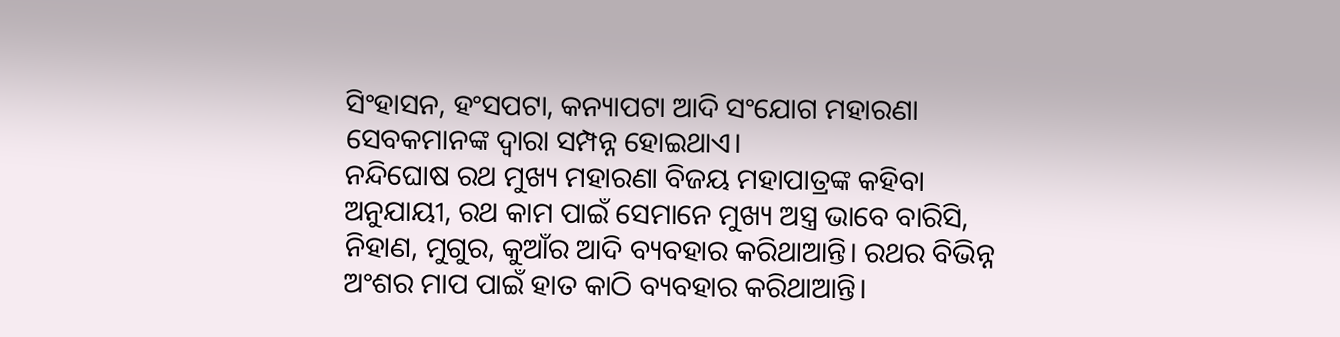ସିଂହାସନ, ହଂସପଟା, କନ୍ୟାପଟା ଆଦି ସଂଯୋଗ ମହାରଣା ସେବକମାନଙ୍କ ଦ୍ୱାରା ସମ୍ପନ୍ନ ହୋଇଥାଏ।
ନନ୍ଦିଘୋଷ ରଥ ମୁଖ୍ୟ ମହାରଣା ବିଜୟ ମହାପାତ୍ରଙ୍କ କହିବା ଅନୁଯାୟୀ, ରଥ କାମ ପାଇଁ ସେମାନେ ମୁଖ୍ୟ ଅସ୍ତ୍ର ଭାବେ ବାରିସି, ନିହାଣ, ମୁଗୁର, କୁଆଁର ଆଦି ବ୍ୟବହାର କରିଥାଆନ୍ତି। ରଥର ବିଭିନ୍ନ ଅଂଶର ମାପ ପାଇଁ ହାତ କାଠି ବ୍ୟବହାର କରିଥାଆନ୍ତି।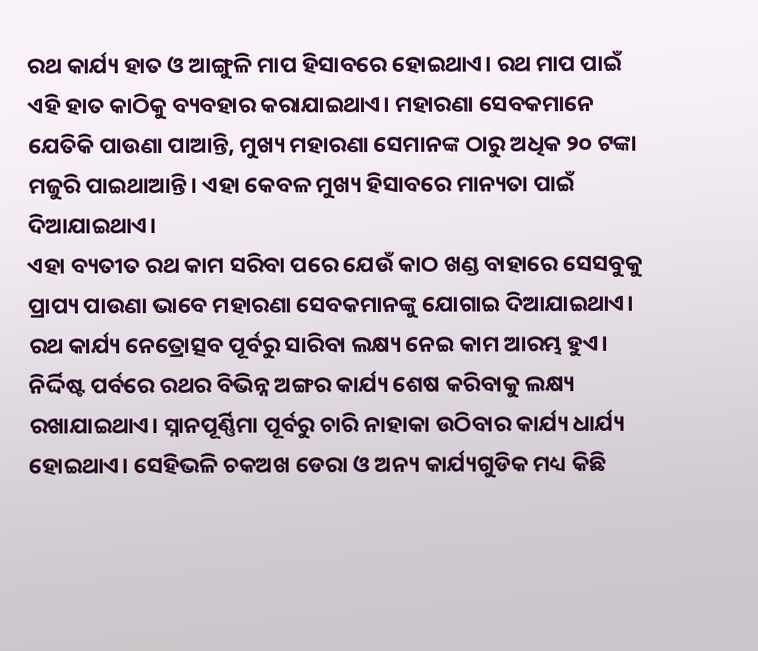ରଥ କାର୍ଯ୍ୟ ହାତ ଓ ଆଙ୍ଗୁଳି ମାପ ହିସାବରେ ହୋଇଥାଏ। ରଥ ମାପ ପାଇଁ ଏହି ହାତ କାଠିକୁ ବ୍ୟବହାର କରାଯାଇଥାଏ। ମହାରଣା ସେବକମାନେ ଯେତିକି ପାଉଣା ପାଆନ୍ତି, ମୁଖ୍ୟ ମହାରଣା ସେମାନଙ୍କ ଠାରୁ ଅଧିକ ୨୦ ଟଙ୍କା ମଜୁରି ପାଇଥାଆନ୍ତି। ଏହା କେବଳ ମୁଖ୍ୟ ହିସାବରେ ମାନ୍ୟତା ପାଇଁ ଦିଆଯାଇଥାଏ।
ଏହା ବ୍ୟତୀତ ରଥ କାମ ସରିବା ପରେ ଯେଉଁ କାଠ ଖଣ୍ଡ ବାହାରେ ସେସବୁକୁ ପ୍ରାପ୍ୟ ପାଉଣା ଭାବେ ମହାରଣା ସେବକମାନଙ୍କୁ ଯୋଗାଇ ଦିଆଯାଇଥାଏ।
ରଥ କାର୍ଯ୍ୟ ନେତ୍ରୋତ୍ସବ ପୂର୍ବରୁ ସାରିବା ଲକ୍ଷ୍ୟ ନେଇ କାମ ଆରମ୍ଭ ହୁଏ। ନିର୍ଦ୍ଦିଷ୍ଟ ପର୍ବରେ ରଥର ବିଭିନ୍ନ ଅଙ୍ଗର କାର୍ଯ୍ୟ ଶେଷ କରିବାକୁ ଲକ୍ଷ୍ୟ ରଖାଯାଇଥାଏ। ସ୍ନାନପୂର୍ଣ୍ଣିମା ପୂର୍ବରୁ ଚାରି ନାହାକା ଉଠିବାର କାର୍ଯ୍ୟ ଧାର୍ଯ୍ୟ ହୋଇଥାଏ। ସେହିଭଳି ଚକଅଖ ଡେରା ଓ ଅନ୍ୟ କାର୍ଯ୍ୟଗୁଡିକ ମଧ୍ୟ କିଛି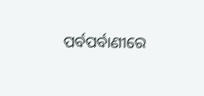ପର୍ବପର୍ବାଣୀରେ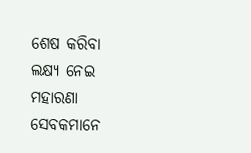ଶେଷ କରିବା ଲକ୍ଷ୍ୟ ନେଇ ମହାରଣା ସେବକମାନେ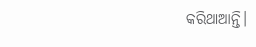କରିଥାଆନ୍ତି।